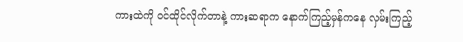ကားထဲကို ဝင်ထိုင်လိုက်တာနဲ့ ကားဆရာက နောက်ကြည့်မှန်ကနေ လှမ်းကြည့်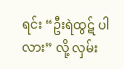ရင်း “ဦးရဲထွဋ် ပါလား” လို့ လှမ်း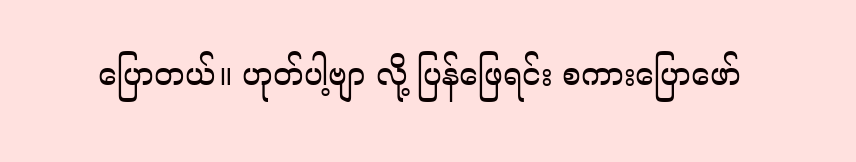ပြောတယ်။ ဟုတ်ပါ့ဗျာ လို့ ပြန်ဖြေရင်း စကားပြောဖော်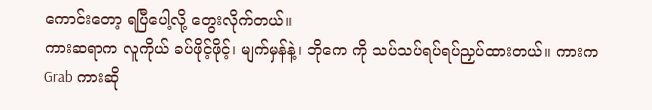ကောင်းတော့ ရပြီပေါ့လို့ တွေးလိုက်တယ်။
ကားဆရာက လူကိုယ် ခပ်ဖိုင့်ဖိုင့်၊ မျက်မှန်နဲ့၊ ဘိုကေ ကို သပ်သပ်ရပ်ရပ်ညှပ်ထားတယ်။ ကားက Grab ကားဆို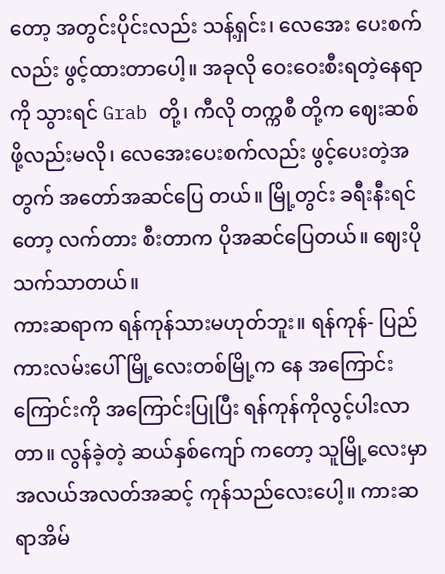တော့ အတွင်းပိုင်းလည်း သန့်ရှင်း၊ လေအေး ပေးစက်လည်း ဖွင့်ထားတာပေါ့။ အခုလို ဝေးဝေးစီးရတဲ့နေရာကို သွားရင် Grab တို့၊ ကီလို တက္ကစီ တို့က ဈေးဆစ်ဖို့လည်းမလို၊ လေအေးပေးစက်လည်း ဖွင့်ပေးတဲ့အတွက် အတော်အဆင်ပြေ တယ်။ မြို့တွင်း ခရီးနီးရင်တော့ လက်တား စီးတာက ပိုအဆင်ပြေတယ်။ ဈေးပိုသက်သာတယ်။
ကားဆရာက ရန်ကုန်သားမဟုတ်ဘူး။ ရန်ကုန်- ပြည်ကားလမ်းပေါ် မြို့လေးတစ်မြို့က နေ အကြောင်းကြောင်းကို အကြောင်းပြုပြီး ရန်ကုန်ကိုလွင့်ပါးလာတာ။ လွန်ခဲ့တဲ့ ဆယ်နှစ်ကျော် ကတော့ သူမြို့လေးမှာ အလယ်အလတ်အဆင့် ကုန်သည်လေးပေါ့။ ကားဆရာအိမ်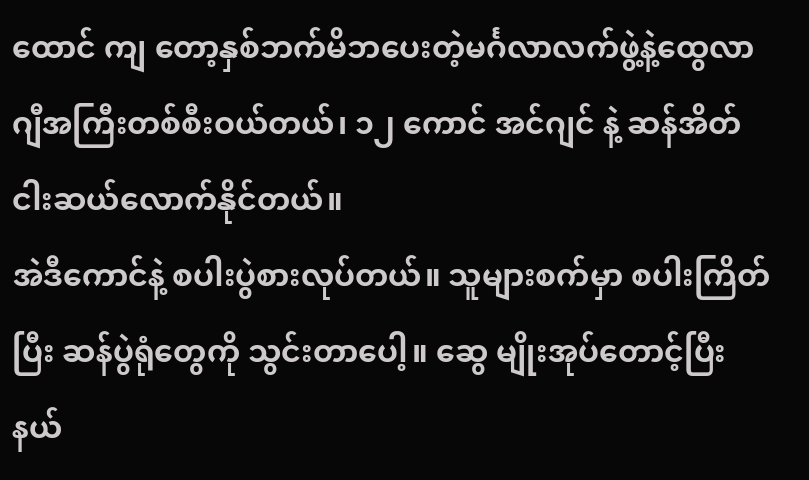ထောင် ကျ တော့နှစ်ဘက်မိဘပေးတဲ့မင်္ဂလာလက်ဖွဲ့နဲ့ထွေလာဂျီအကြီးတစ်စီးဝယ်တယ်၊ ၁၂ ကောင် အင်ဂျင် နဲ့ ဆန်အိတ်ငါးဆယ်လောက်နိုင်တယ်။
အဲဒီကောင်နဲ့ စပါးပွဲစားလုပ်တယ်။ သူများစက်မှာ စပါးကြိတ်ပြီး ဆန်ပွဲရုံတွေကို သွင်းတာပေါ့။ ဆွေ မျိုးအုပ်တောင့်ပြီး နယ်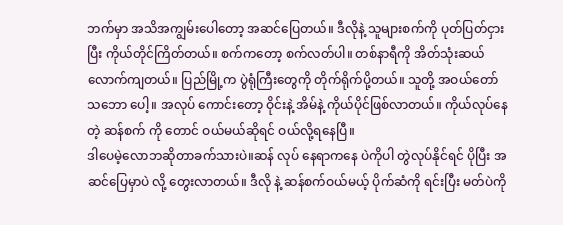ဘက်မှာ အသိအကျွမ်းပေါတော့ အဆင်ပြေတယ်။ ဒီလိုနဲ့ သူများစက်ကို ပုတ်ပြတ်ငှားပြီး ကိုယ်တိုင်ကြိတ်တယ်။ စက်ကတော့ စက်လတ်ပါ။ တစ်နာရီကို အိတ်သုံးဆယ် လောက်ကျတယ်။ ပြည်မြို့က ပွဲရုံကြီးတွေကို တိုက်ရိုက်ပို့တယ်။ သူတို့ အဝယ်တော် သဘော ပေါ့။ အလုပ် ကောင်းတော့ ဝိုင်းနဲ့ အိမ်နဲ့ ကိုယ်ပိုင်ဖြစ်လာတယ်။ ကိုယ်လုပ်နေတဲ့ ဆန်စက် ကို တောင် ဝယ်မယ်ဆိုရင် ဝယ်လို့ရနေပြီ။
ဒါပေမဲ့လောဘဆိုတာခက်သားပဲ။ဆန် လုပ် နေရာကနေ ပဲကိုပါ တွဲလုပ်နိုင်ရင် ပိုပြီး အဆင်ပြေမှာပဲ လို့ တွေးလာတယ်။ ဒီလို နဲ့ ဆန်စက်ဝယ်မယ့် ပိုက်ဆံကို ရင်းပြီး မတ်ပဲကို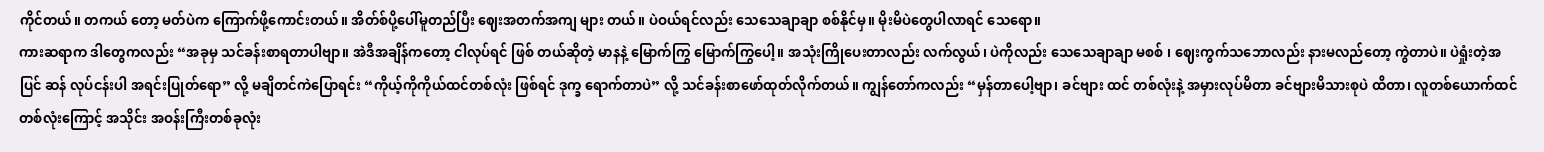ကိုင်တယ်။ တကယ် တော့ မတ်ပဲက ကြောက်ဖို့ကောင်းတယ်။ အိတ်စ်ပို့ပေါ်မူတည်ပြီး ဈေးအတက်အကျ များ တယ်။ ပဲဝယ်ရင်လည်း သေသေချာချာ စစ်နိုင်မှ။ မိုးမိပဲတွေပါလာရင် သေရော။
ကားဆရာက ဒါတွေကလည်း “အခုမှ သင်ခန်းစာရတာပါဗျာ။ အဲဒီအချိန်ကတော့ ငါလုပ်ရင် ဖြစ် တယ်ဆိုတဲ့ မာနနဲ့ မြောက်ကြွ မြောက်ကြွပေါ့။ အသုံးကြိုပေးတာလည်း လက်လွယ်၊ ပဲကိုလည်း သေသေချာချာ မစစ် ၊ ဈေးကွက်သဘောလည်း နားမလည်တော့ ကွဲတာပဲ။ ပဲရှုံးတဲ့အပြင် ဆန် လုပ်ငန်းပါ အရင်းပြုတ်ရော” လို့ မချိတင်ကဲပြောရင်း “ကိုယ့်ကိုကိုယ်ထင်တစ်လုံး ဖြစ်ရင် ဒုက္ခ ရောက်တာပဲ” လို့ သင်ခန်းစာဖော်ထုတ်လိုက်တယ်။ ကျွန်တော်ကလည်း “မှန်တာပေါ့ဗျာ၊ ခင်ဗျား ထင် တစ်လုံးနဲ့ အမှားလုပ်မိတာ ခင်ဗျားမိသားစုပဲ ထိတာ၊ လူတစ်ယောက်ထင်တစ်လုံးကြောင့် အသိုင်း အဝန်းကြီးတစ်ခုလုံး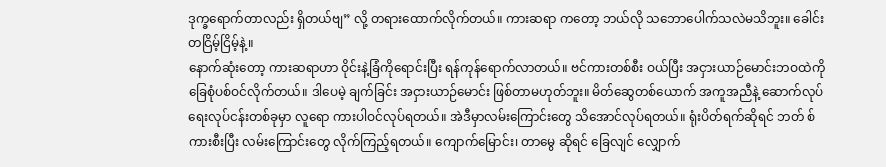ဒုက္ခရောက်တာလည်း ရှိတယ်ဗျ” လို့ တရားထောက်လိုက်တယ်။ ကားဆရာ ကတော့ ဘယ်လို သဘောပေါက်သလဲမသိဘူး။ ခေါင်းတငြိမ့်ငြိမ့်နဲ့။
နောက်ဆုံးတော့ ကားဆရာဟာ ဝိုင်းနဲ့ခြံကိုရောင်းပြီး ရန်ကုန်ရောက်လာတယ်။ ဗင်ကားတစ်စီး ဝယ်ပြီး အငှားယာဉ်မောင်းဘဝထဲကို ခြေစုံပစ်ဝင်လိုက်တယ်။ ဒါပေမဲ့ ချက်ခြင်း အငှားယာဉ်မောင်း ဖြစ်တာမဟုတ်ဘူး။ မိတ်ဆွေတစ်ယောက် အကူအညီနဲ့ ဆောက်လုပ်ရေးလုပ်ငန်းတစ်ခုမှာ လူရော ကားပါဝင်လုပ်ရတယ်။ အဲဒီမှာလမ်းကြောင်းတွေ သိအောင်လုပ်ရတယ်။ ရုံးပိတ်ရက်ဆိုရင် ဘတ် စ် ကားစီးပြီး လမ်းကြောင်းတွေ လိုက်ကြည့်ရတယ်။ ကျောက်မြောင်း၊ တာမွေ ဆိုရင် ခြေလျင် လျှောက်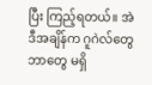ပြီး ကြည့်ရတယ်။ အဲဒီအချိန်က ဂူဂဲလ်တွေဘာတွေ မရှိ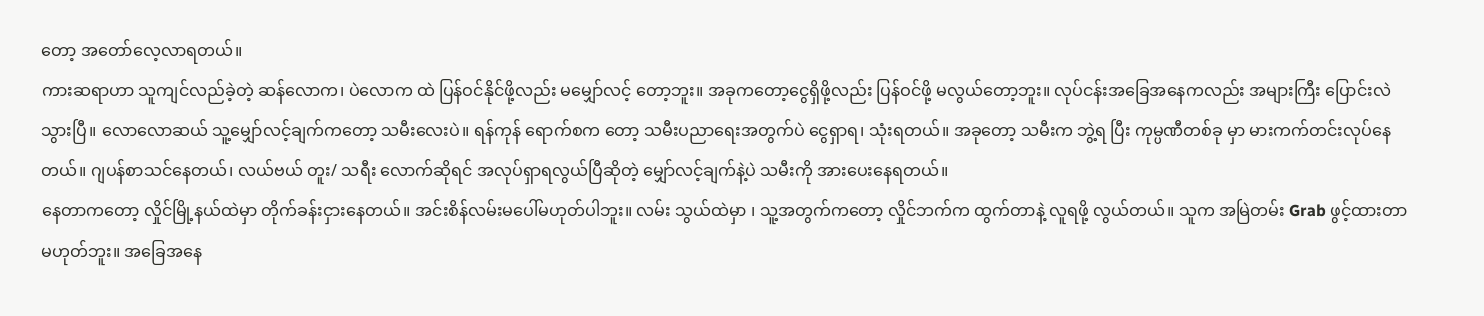တော့ အတော်လေ့လာရတယ်။
ကားဆရာဟာ သူကျင်လည်ခဲ့တဲ့ ဆန်လောက၊ ပဲလောက ထဲ ပြန်ဝင်နိုင်ဖို့လည်း မမျှော်လင့် တော့ဘူး။ အခုကတော့ငွေရှိဖို့လည်း ပြန်ဝင်ဖို့ မလွယ်တော့ဘူး။ လုပ်ငန်းအခြေအနေကလည်း အများကြီး ပြောင်းလဲသွားပြီ။ လောလောဆယ် သူ့မျှော်လင့်ချက်ကတော့ သမီးလေးပဲ။ ရန်ကုန် ရောက်စက တော့ သမီးပညာရေးအတွက်ပဲ ငွေရှာရ၊ သုံးရတယ်။ အခုတော့ သမီးက ဘွဲ့ရ ပြီး ကုမ္ပဏီတစ်ခု မှာ မားကက်တင်းလုပ်နေတယ်။ ဂျပန်စာသင်နေတယ်၊ လယ်ဗယ် တူး/ သရီး လောက်ဆိုရင် အလုပ်ရှာရလွယ်ပြီဆိုတဲ့ မျှော်လင့်ချက်နဲ့ပဲ သမီးကို အားပေးနေရတယ်။
နေတာကတော့ လှိုင်မြို့နယ်ထဲမှာ တိုက်ခန်းငှားနေတယ်။ အင်းစိန်လမ်းမပေါ်မဟုတ်ပါဘူး။ လမ်း သွယ်ထဲမှာ ၊ သူ့အတွက်ကတော့ လှိုင်ဘက်က ထွက်တာနဲ့ လူရဖို့ လွယ်တယ်။ သူက အမြဲတမ်း Grab ဖွင့်ထားတာမဟုတ်ဘူး။ အခြေအနေ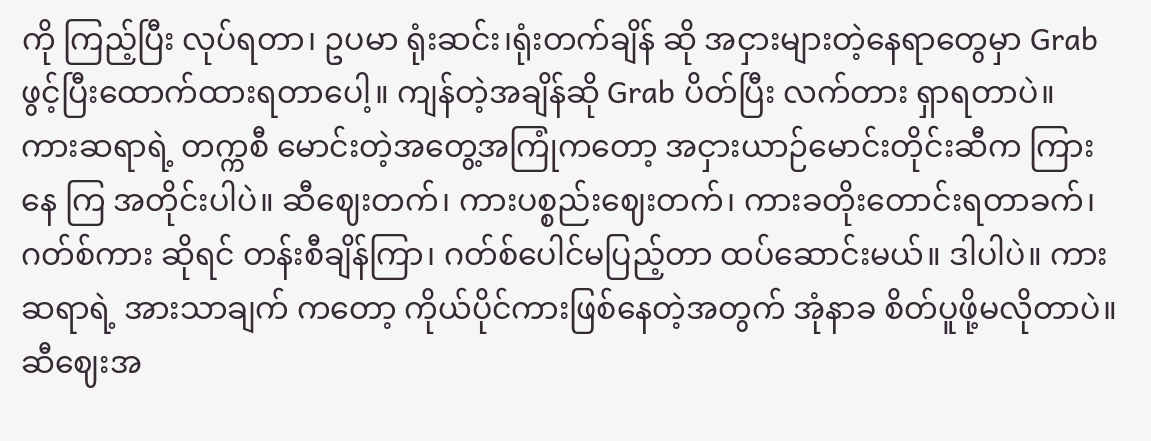ကို ကြည့်ပြီး လုပ်ရတာ၊ ဥပမာ ရုံးဆင်း၊ရုံးတက်ချိန် ဆို အငှားများတဲ့နေရာတွေမှာ Grab ဖွင့်ပြီးထောက်ထားရတာပေါ့။ ကျန်တဲ့အချိန်ဆို Grab ပိတ်ပြီး လက်တား ရှာရတာပဲ။
ကားဆရာရဲ့ တက္ကစီ မောင်းတဲ့အတွေ့အကြုံကတော့ အငှားယာဉ်မောင်းတိုင်းဆီက ကြားနေ ကြ အတိုင်းပါပဲ။ ဆီဈေးတက်၊ ကားပစ္စည်းဈေးတက်၊ ကားခတိုးတောင်းရတာခက်၊ ဂတ်စ်ကား ဆိုရင် တန်းစီချိန်ကြာ၊ ဂတ်စ်ပေါင်မပြည့်တာ ထပ်ဆောင်းမယ်။ ဒါပါပဲ။ ကားဆရာရဲ့ အားသာချက် ကတော့ ကိုယ်ပိုင်ကားဖြစ်နေတဲ့အတွက် အုံနာခ စိတ်ပူဖို့မလိုတာပဲ။
ဆီဈေးအ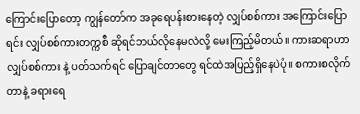ကြောင်းပြောတော့ ကျွန်တော်က အခုရေပန်းစားနေတဲ့ လျှပ်စစ်ကား အကြောင်းပြောရင်း လျှပ်စစ်ကားတက္ကစီ ဆိုရင်ဘယ်လိုနေမလဲလို့ မေးကြည့်မိတယ်။ ကားဆရာဟာ လျှပ်စစ်ကား နဲ့ ပတ်သက်ရင် ပြောချင်တာတွေ ရင်ထဲအပြည့်ရှိနေပဲပုံ။ စကားစလိုက်တာနဲ့ ခရားရေ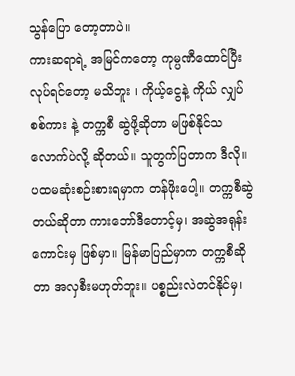သွန်ပြော တော့တာပဲ။
ကားဆရာရဲ့ အမြင်ကတော့ ကုမ္ပဏီထောင်ပြီးလုပ်ရင်တော့ မသိဘူး ၊ ကိုယ့်ငွေနဲ့ ကိုယ် လျှပ်စစ်ကား နဲ့ တက္ကစီ ဆွဲဖို့ဆိုတာ မဖြစ်နိုင်သလောက်ပဲလို့ ဆိုတယ်။ သူတွက်ပြတာက ဒီလို။ ပထမဆုံးစဉ်းစားရမှာက တန်ဖိုးပေါ့။ တက္ကစီဆွဲတယ်ဆိုတာ ကားဘော်ဒီတောင့်မှ၊ အဆွဲအရုန်း ကောင်းမှ ဖြစ်မှာ။ မြန်မာပြည်မှာက တက္ကစီဆိုတာ အလှစီးမဟုတ်ဘူး။ ပစ္စည်းလဲတင်နိုင်မှ၊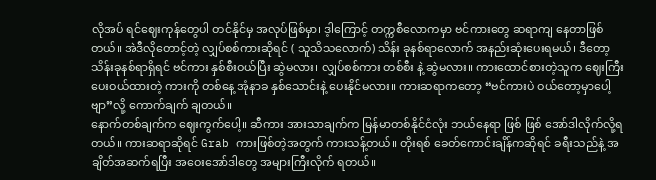လိုအပ် ရင်ဈေးကုန်တွေပါ တင်နိုင်မှ အလုပ်ဖြစ်မှာ၊ ဒ့ါကြောင့် တက္ကစီလောကမှာ ဗင်ကားတွေ ဆရာကျ နေတာဖြစ်တယ်။ အဲဒီလိုတောင့်တဲ့ လျှပ်စစ်ကားဆိုရင် ( သူသိသလောက်) သိန်း ခုနစ်ရာလောက် အနည်းဆုံးပေးရမယ်၊ ဒီတော့ သိန်းခုနစ်ရာရှိရင် ဗင်ကား နှစ်စီးဝယ်ပြီး ဆွဲမလား၊ လျှပ်စစ်ကား တစ်စီး နဲ့ ဆွဲမလား။ ကားထောင်စားတဲ့သူက ဈေးကြီးပေးဝယ်ထားတဲ့ ကားကို တစ်နေ့ အုံနာခ နှစ်သောင်းနဲ့ ပေးနိုင်မလား။ ကားဆရာကတော့ “ဗင်ကားပဲ ဝယ်တော့မှာပေါ့ဗျာ”လို့ ကောက်ချက် ချတယ်။
နောက်တစ်ချက်က ဈေးကွက်ပေါ့။ ဆီကား အားသာချက်က မြန်မာတစ်နိုင်ငံလုံး ဘယ်နေရာ ဖြစ် ဖြစ် အော်ဒါလိုက်လို့ရတယ်။ ကားဆရာဆိုရင် Grab ကားဖြစ်တဲ့အတွက် ကားသန့်တယ်။ တိုးရစ် ခေတ်ကောင်းချိန်ကဆိုရင် ခရီးသည်နဲ့ အချိတ်အဆက်ရပြီး အဝေးအော်ဒါတွေ အများကြီးလိုက် ရတယ်။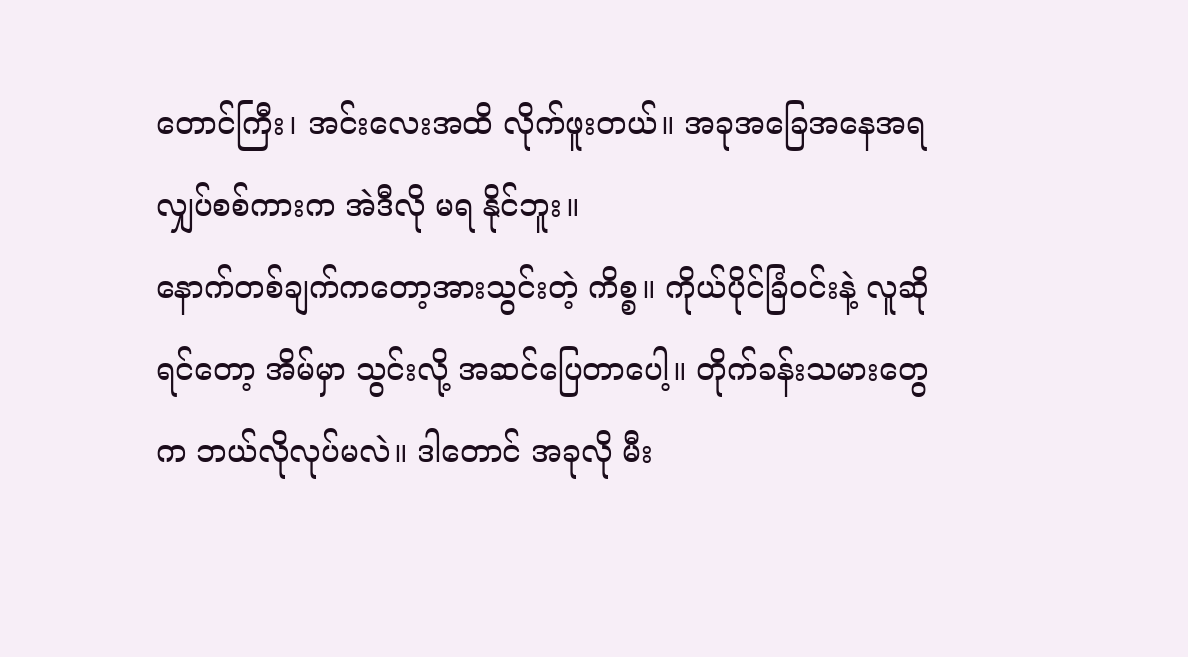တောင်ကြီး၊ အင်းလေးအထိ လိုက်ဖူးတယ်။ အခုအခြေအနေအရ လျှပ်စစ်ကားက အဲဒီလို မရ နိုင်ဘူး။
နောက်တစ်ချက်ကတော့အားသွင်းတဲ့ ကိစ္စ။ ကိုယ်ပိုင်ခြံဝင်းနဲ့ လူဆိုရင်တော့ အိမ်မှာ သွင်းလို့ အဆင်ပြေတာပေါ့။ တိုက်ခန်းသမားတွေက ဘယ်လိုလုပ်မလဲ။ ဒါတောင် အခုလို မီး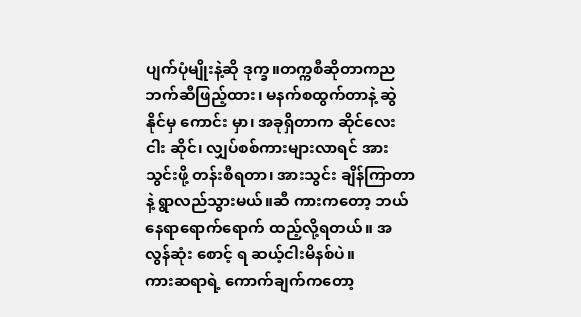ပျက်ပုံမျိုးနဲ့ဆို ဒုက္ခ။တက္ကစီဆိုတာကညဘက်ဆီဖြည့်ထား၊ မနက်စထွက်တာနဲ့ ဆွဲနိုင်မှ ကောင်း မှာ၊ အခုရှိတာက ဆိုင်လေးငါး ဆိုင်၊ လျှပ်စစ်ကားများလာရင် အားသွင်းဖို့ တန်းစီရတာ၊ အားသွင်း ချိန်ကြာတာနဲ့ ရွာလည်သွားမယ်။ဆီ ကားကတော့ ဘယ်နေရာရောက်ရောက် ထည့်လို့ရတယ်။ အလွန်ဆုံး စောင့် ရ ဆယ့်ငါးမိနစ်ပဲ။
ကားဆရာရဲ့ ကောက်ချက်ကတော့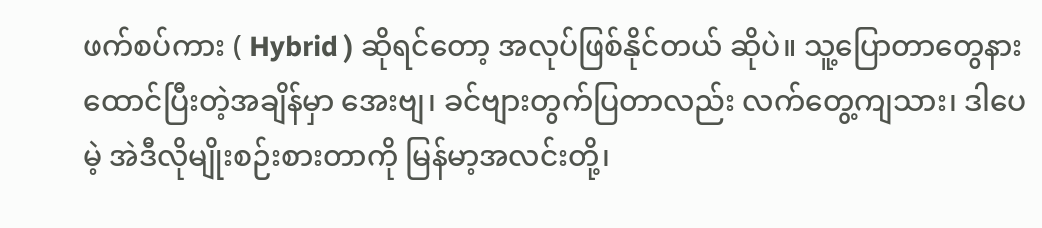ဖက်စပ်ကား ( Hybrid ) ဆိုရင်တော့ အလုပ်ဖြစ်နိုင်တယ် ဆိုပဲ။ သူ့ပြောတာတွေနားထောင်ပြီးတဲ့အချိန်မှာ အေးဗျ၊ ခင်ဗျားတွက်ပြတာလည်း လက်တွေ့ကျသား၊ ဒါပေမဲ့ အဲဒီလိုမျိုးစဉ်းစားတာကို မြန်မာ့အလင်းတို့၊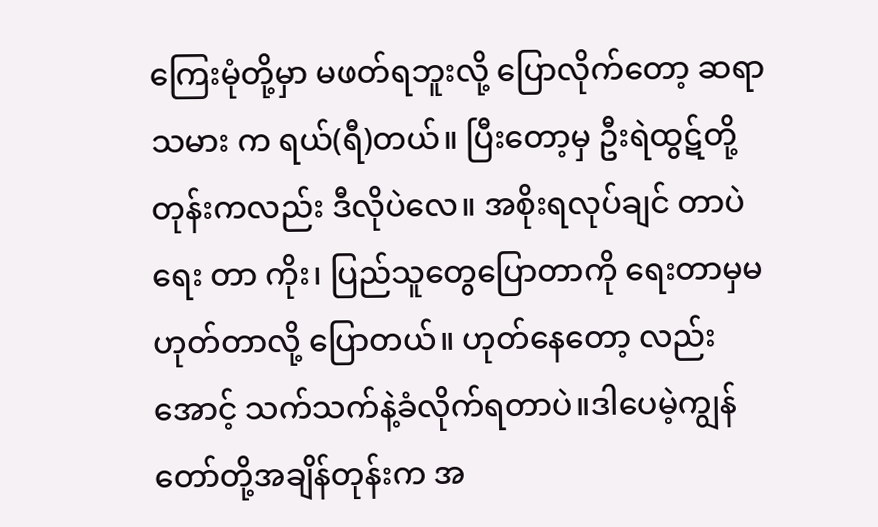ကြေးမုံတို့မှာ မဖတ်ရဘူးလို့ ပြောလိုက်တော့ ဆရာသမား က ရယ်(ရီ)တယ်။ ပြီးတော့မှ ဦးရဲထွဋ်တို့ တုန်းကလည်း ဒီလိုပဲလေ။ အစိုးရလုပ်ချင် တာပဲ ရေး တာ ကိုး၊ ပြည်သူတွေပြောတာကို ရေးတာမှမဟုတ်တာလို့ ပြောတယ်။ ဟုတ်နေတော့ လည်း အောင့် သက်သက်နဲ့ခံလိုက်ရတာပဲ။ဒါပေမဲ့ကျွန်တော်တို့အချိန်တုန်းက အ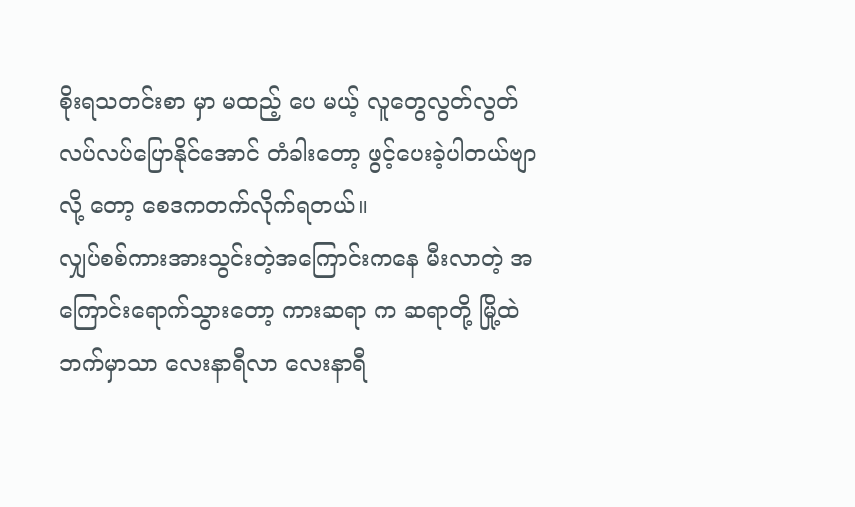စိုးရသတင်းစာ မှာ မထည့် ပေ မယ့် လူတွေလွတ်လွတ် လပ်လပ်ပြောနိုင်အောင် တံခါးတော့ ဖွင့်ပေးခဲ့ပါတယ်ဗျာ လို့ တော့ စေဒကတက်လိုက်ရတယ်။
လျှပ်စစ်ကားအားသွင်းတဲ့အကြောင်းကနေ မီးလာတဲ့ အကြောင်းရောက်သွားတော့ ကားဆရာ က ဆရာတို့ မြို့ထဲဘက်မှာသာ လေးနာရီလာ လေးနာရီ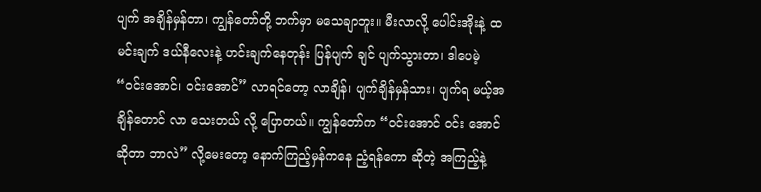ပျက် အချိန်မှန်တာ၊ ကျွန်တော်တို့ ဘက်မှာ မသေချာဘူး။ မီးလာလို့ ပေါင်းအိုးနဲ့ ထမင်းချက် ဒယ်နီလေးနဲ့ ဟင်းချက်နေတုန်း ပြန်ပျက် ချင် ပျက်သွားတာ၊ ဒါပေမဲ့ “ဝင်းအောင်၊ ဝင်းအောင်” လာရင်တော့ လာချိန်၊ ပျက်ချိန်မှန်သား၊ ပျက်ရ မယ့်အချိန်တောင် လာ သေးတယ် လို့ ပြောတယ်။ ကျွန်တော်က “ဝင်းအောင် ဝင်း အောင် ဆိုတာ ဘာလဲ” လို့မေးတော့ နောက်ကြည့်မှန်ကနေ ညံ့ရန်ကော ဆိုတဲ့ အကြည့်နဲ့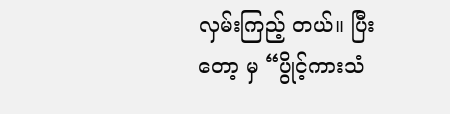လှမ်းကြည့် တယ်။ ပြီးတော့ မှ “ပွိုင့်ကားသံ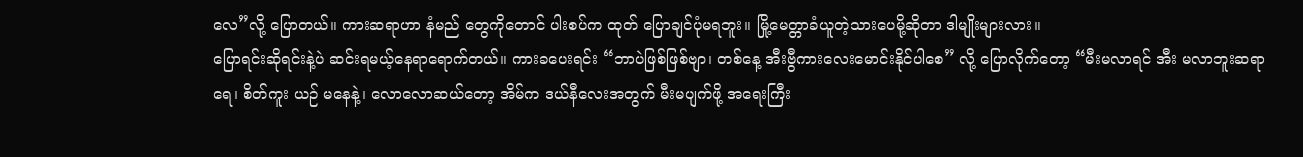လေ”လို့ ပြောတယ်။ ကားဆရာဟာ နံမည် တွေကိုတောင် ပါးစပ်က ထုတ် ပြောချင်ပုံမရဘူး။ မြို့မေတ္တာခံယူတဲ့သားပေမို့ဆိုတာ ဒါမျိုးများလား။
ပြောရင်းဆိုရင်းနဲ့ပဲ ဆင်းရမယ့်နေရာရောက်တယ်။ ကားခပေးရင်း “ဘာပဲဖြစ်ဖြစ်ဗျာ၊ တစ်နေ့ အီးဗွီကားလေးမောင်းနိုင်ပါစေ” လို့ ပြောလိုက်တော့ “မီးမလာရင် အီး မလာဘူးဆရာရေ၊ စိတ်ကူး ယဉ် မနေနဲ့၊ လောလောဆယ်တော့ အိမ်က ဒယ်နီလေးအတွက် မီးမပျက်ဖို့ အရေးကြီး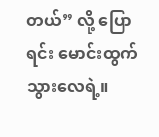တယ်” လို့ ပြော ရင်း မောင်းထွက်သွားလေရဲ့။